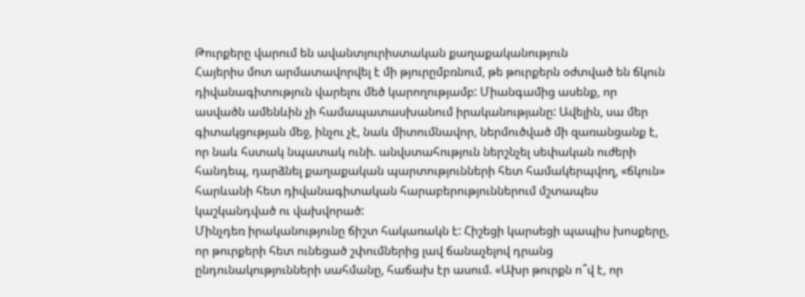Թուրքերը վարում են ավանտյուրիստական քաղաքականություն
Հայերիս մոտ արմատավորվել է մի թյուրըմբռնում, թե թուրքերն օժտված են ճկուն դիվանագիտություն վարելու մեծ կարողությամբ: Միանգամից ասենք, որ ասվածն ամենևին չի համապատասխանում իրականությանը: Ավելին, սա մեր գիտակցության մեջ, ինչու չէ, նաև միտումնավոր, ներմուծված մի զառանցանք է, որ նաև հստակ նպատակ ունի. անվստահություն ներշնչել սեփական ուժերի հանդեպ, դարձնել քաղաքական պարտությունների հետ համակերպվող, «ճկուն» հարևանի հետ դիվանագիտական հարաբերություններում մշտապես կաշկանդված ու վախվորած:
Մինչդեռ իրականությունը ճիշտ հակառակն է: Հիշեցի կարսեցի պապիս խոսքերը, որ թուրքերի հետ ունեցած շփումներից լավ ճանաչելով դրանց ընդունակությունների սահմանը, հաճախ էր ասում. «Ախր թուրքն ո՞վ է, որ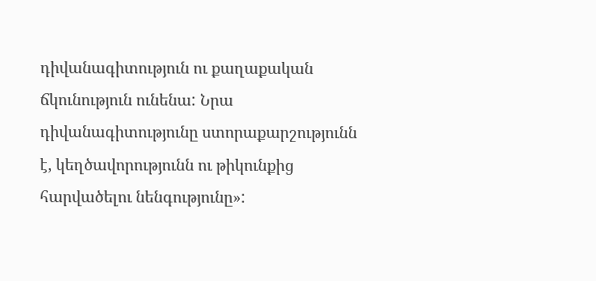դիվանագիտություն ու քաղաքական ճկունություն ունենա: Նրա դիվանագիտությունը ստորաքարշությունն է, կեղծավորությունն ու թիկունքից հարվածելու նենգությունը»: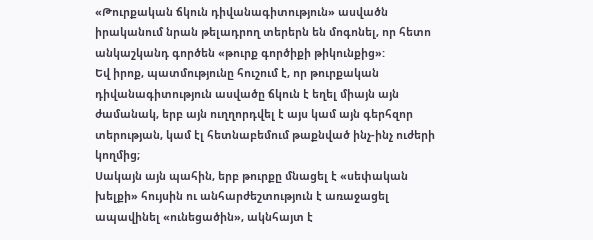«Թուրքական ճկուն դիվանագիտություն» ասվածն իրականում նրան թելադրող տերերն են մոգոնել, որ հետո անկաշկանդ գործեն «թուրք գործիքի թիկունքից»:
Եվ իրոք, պատմությունը հուշում է, որ թուրքական դիվանագիտություն ասվածը ճկուն է եղել միայն այն ժամանակ, երբ այն ուղղորդվել է այս կամ այն գերհզոր տերության, կամ էլ հետնաբեմում թաքնված ինչ-ինչ ուժերի կողմից;
Սակայն այն պահին, երբ թուրքը մնացել է «սեփական խելքի» հույսին ու անհարժեշտություն է առաջացել ապավինել «ունեցածին», ակնհայտ է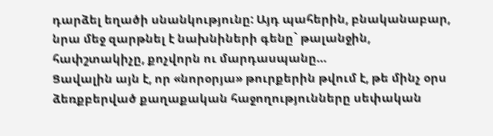դարձել եղածի սնանկությունը: Այդ պահերին, բնականաբար, նրա մեջ զարթնել է նախնիների գենը` թալանջին, հափշտակիչը, քոչվորն ու մարդասպանը…
Ցավալին այն է, որ «նորօրյա» թուրքերին թվում է, թե մինչ օրս ձեռքբերված քաղաքական հաջողությունները սեփական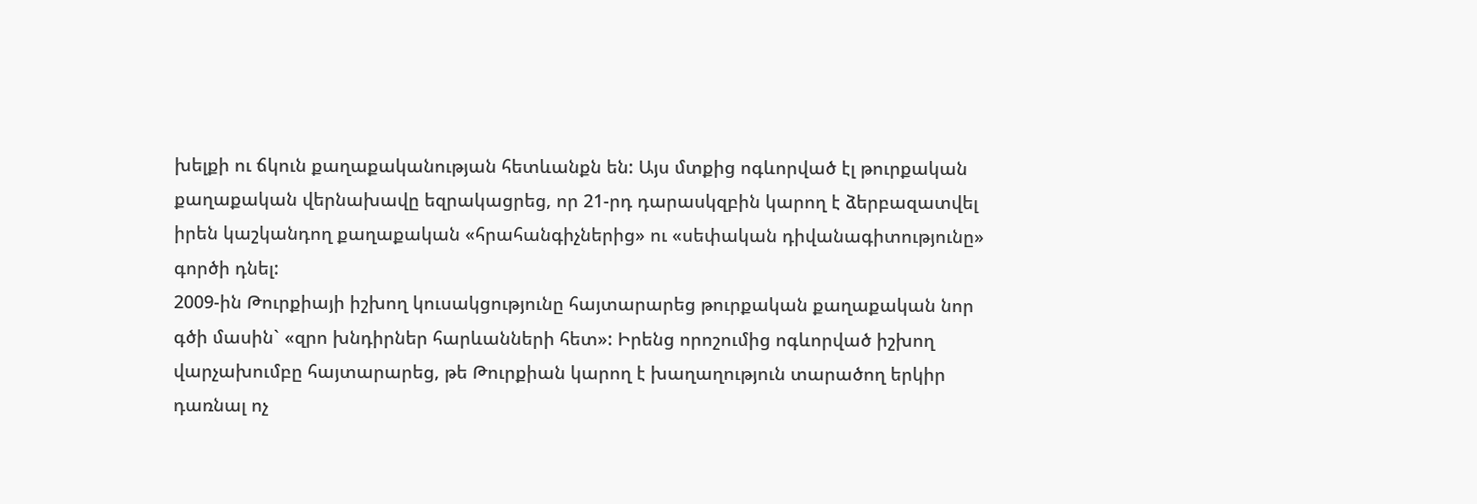խելքի ու ճկուն քաղաքականության հետևանքն են: Այս մտքից ոգևորված էլ թուրքական քաղաքական վերնախավը եզրակացրեց, որ 21-րդ դարասկզբին կարող է ձերբազատվել իրեն կաշկանդող քաղաքական «հրահանգիչներից» ու «սեփական դիվանագիտությունը» գործի դնել:
2009-ին Թուրքիայի իշխող կուսակցությունը հայտարարեց թուրքական քաղաքական նոր գծի մասին` «զրո խնդիրներ հարևանների հետ»: Իրենց որոշումից ոգևորված իշխող վարչախումբը հայտարարեց, թե Թուրքիան կարող է խաղաղություն տարածող երկիր դառնալ ոչ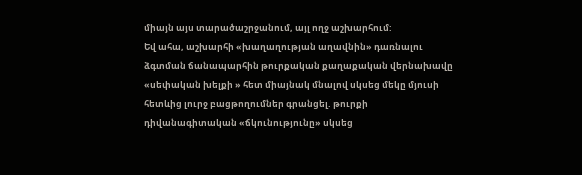միայն այս տարածաշրջանում, այլ ողջ աշխարհում:
Եվ ահա, աշխարհի «խաղաղության աղավնին» դառնալու ձգտման ճանապարհին թուրքական քաղաքական վերնախավը «սեփական խելքի » հետ միայնակ մնալով սկսեց մեկը մյուսի հետևից լուրջ բացթողումներ գրանցել. թուրքի դիվանագիտական «ճկունությունը» սկսեց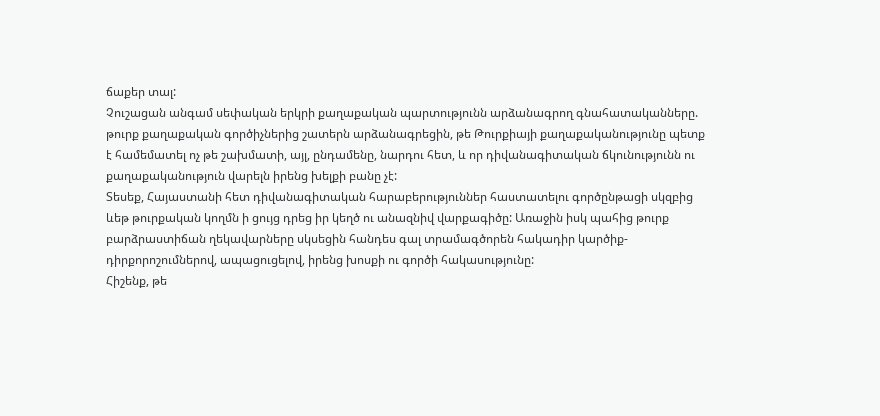ճաքեր տալ:
Չուշացան անգամ սեփական երկրի քաղաքական պարտությունն արձանագրող գնահատականները. թուրք քաղաքական գործիչներից շատերն արձանագրեցին, թե Թուրքիայի քաղաքականությունը պետք է համեմատել ոչ թե շախմատի, այլ, ընդամենը, նարդու հետ, և որ դիվանագիտական ճկունությունն ու քաղաքականություն վարելն իրենց խելքի բանը չէ:
Տեսեք, Հայաստանի հետ դիվանագիտական հարաբերություններ հաստատելու գործընթացի սկզբից ևեթ թուրքական կողմն ի ցույց դրեց իր կեղծ ու անազնիվ վարքագիծը: Առաջին իսկ պահից թուրք բարձրաստիճան ղեկավարները սկսեցին հանդես գալ տրամագծորեն հակադիր կարծիք-դիրքորոշումներով, ապացուցելով, իրենց խոսքի ու գործի հակասությունը:
Հիշենք, թե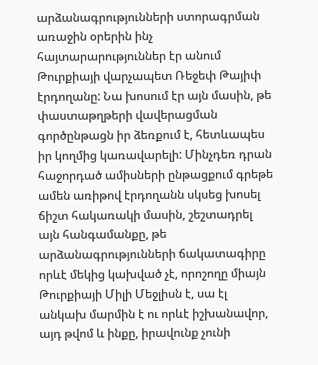արձանագրությունների ստորագրման առաջին օրերին ինչ հայտարարություններ էր անում Թուրքիայի վարչապետ Ռեջեփ Թայիփ էրդողանը: Նա խոսում էր այն մասին, թե փաստաթղթերի վավերացման գործընթացն իր ձեռքում է, հետևապես իր կողմից կառավարելի: Մինչդեռ դրան հաջորդած ամիսների ընթացքում գրեթե ամեն առիթով էրդողանն սկսեց խոսել ճիշտ հակառակի մասին, շեշտադրել այն հանգամանքը, թե արձանագրությունների ճակատագիրը որևէ մեկից կախված չէ, որոշողը միայն Թուրքիայի Միլի Մեջլիսն է, սա էլ անկախ մարմին է ու որևէ իշխանավոր, այդ թվոմ և ինքը, իրավունք չունի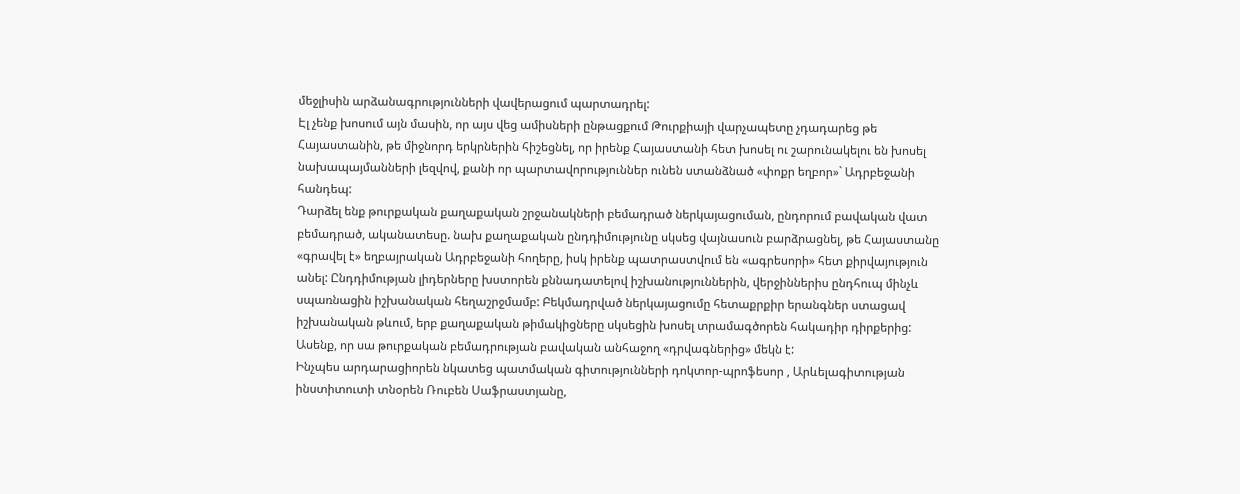մեջլիսին արձանագրությունների վավերացում պարտադրել:
Էլ չենք խոսում այն մասին, որ այս վեց ամիսների ընթացքում Թուրքիայի վարչապետը չդադարեց թե Հայաստանին, թե միջնորդ երկրներին հիշեցնել, որ իրենք Հայաստանի հետ խոսել ու շարունակելու են խոսել նախապայմանների լեզվով, քանի որ պարտավորություններ ունեն ստանձնած «փոքր եղբոր»` Ադրբեջանի հանդեպ:
Դարձել ենք թուրքական քաղաքական շրջանակների բեմադրած ներկայացուման, ընդորում բավական վատ բեմադրած, ականատեսը. նախ քաղաքական ընդդիմությունը սկսեց վայնասուն բարձրացնել, թե Հայաստանը «գրավել է» եղբայրական Ադրբեջանի հողերը, իսկ իրենք պատրաստվում են «ագրեսորի» հետ քիրվայություն անել: Ընդդիմության լիդերները խստորեն քննադատելով իշխանություններին, վերջիններիս ընդհուպ մինչև սպառնացին իշխանական հեղաշրջմամբ: Բեկմադրված ներկայացումը հետաքրքիր երանգներ ստացավ իշխանական թևում, երբ քաղաքական թիմակիցները սկսեցին խոսել տրամագծորեն հակադիր դիրքերից: Ասենք, որ սա թուրքական բեմադրության բավական անհաջող «դրվագներից» մեկն է:
Ինչպես արդարացիորեն նկատեց պատմական գիտությունների դոկտոր-պրոֆեսոր , Արևելագիտության ինստիտուտի տնօրեն Ռուբեն Սաֆրաստյանը,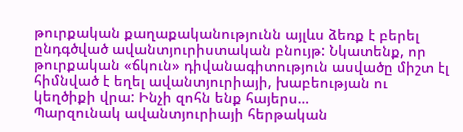թուրքական քաղաքականությունն այլևս ձեռք է բերել ընդգծված ավանտյուրիստական բնույթ: Նկատենք, որ թուրքական «ճկուն» դիվանագիտություն ասվածը միշտ էլ հիմնված է եղել ավանտյուրիայի, խաբեության ու կեղծիքի վրա: Ինչի զոհն ենք հայերս…
Պարզունակ ավանտյուրիայի հերթական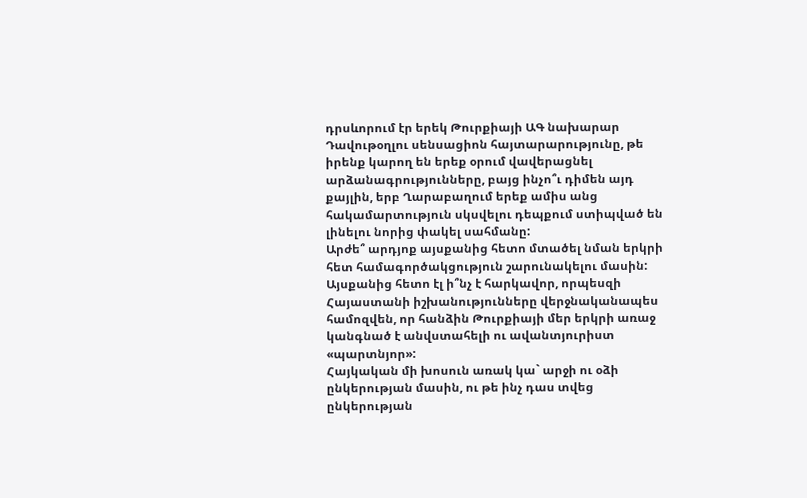դրսևորում էր երեկ Թուրքիայի ԱԳ նախարար Դավութօղլու սենսացիոն հայտարարությունը, թե իրենք կարող են երեք օրում վավերացնել արձանագրությունները, բայց ինչո՞ւ դիմեն այդ քայլին, երբ Ղարաբաղում երեք ամիս անց հակամարտություն սկսվելու դեպքում ստիպված են լինելու նորից փակել սահմանը:
Արժե՞ արդյոք այսքանից հետո մտածել նման երկրի հետ համագործակցություն շարունակելու մասին: Այսքանից հետո էլ ի՞նչ է հարկավոր, որպեսզի Հայաստանի իշխանությունները վերջնականապես համոզվեն, որ հանձին Թուրքիայի մեր երկրի առաջ կանգնած է անվստահելի ու ավանտյուրիստ «պարտնյոր»:
Հայկական մի խոսուն առակ կա` արջի ու օձի ընկերության մասին, ու թե ինչ դաս տվեց ընկերության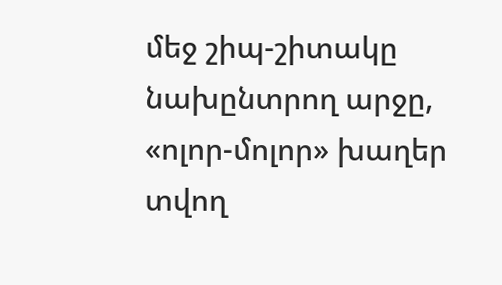մեջ շիպ-շիտակը նախընտրող արջը, «ոլոր-մոլոր» խաղեր տվող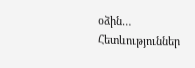օձին…
Հետևություններ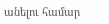անելու համար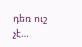դեռ ուշ չէ…